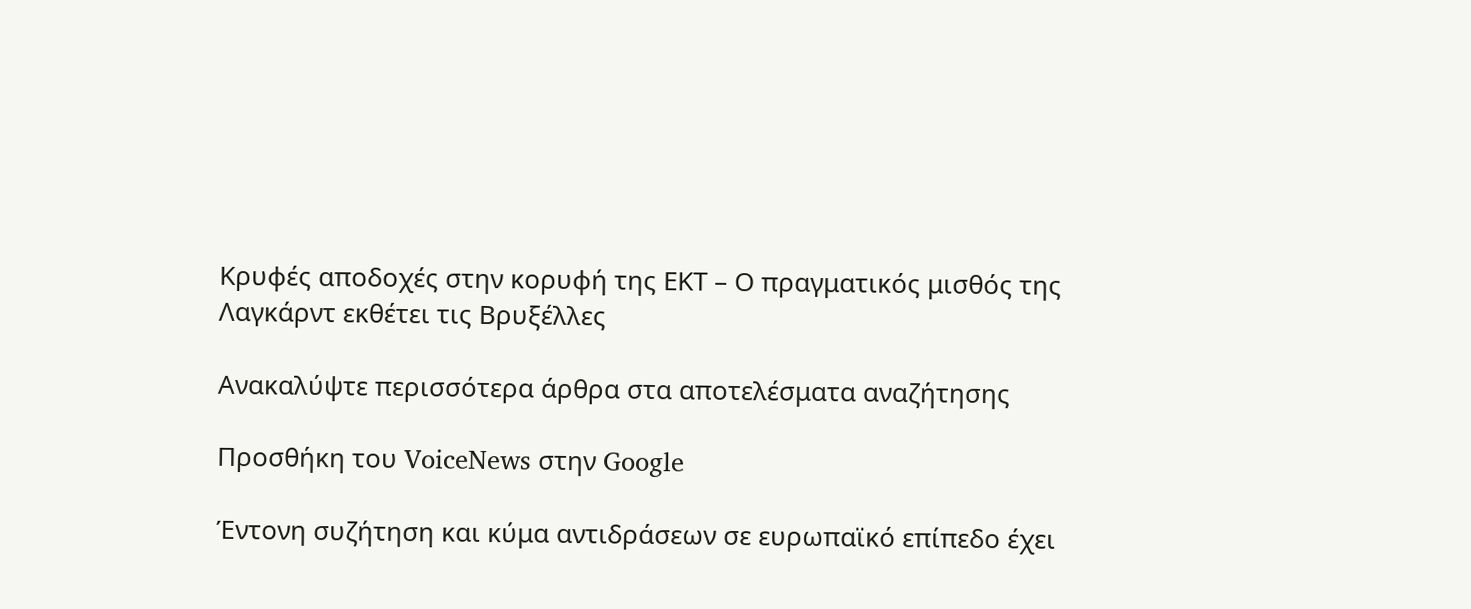Κρυφές αποδοχές στην κορυφή της ΕΚΤ – Ο πραγματικός μισθός της Λαγκάρντ εκθέτει τις Βρυξέλλες

Ανακαλύψτε περισσότερα άρθρα στα αποτελέσματα αναζήτησης

Προσθήκη του VoiceNews στην Google

Έντονη συζήτηση και κύμα αντιδράσεων σε ευρωπαϊκό επίπεδο έχει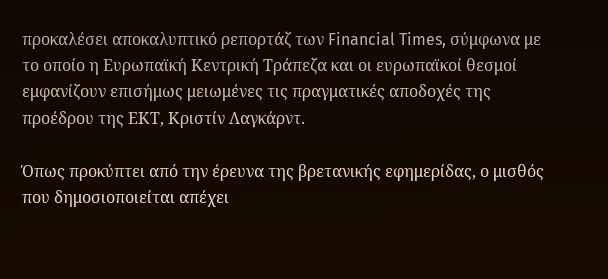προκαλέσει αποκαλυπτικό ρεπορτάζ των Financial Times, σύμφωνα με το οποίο η Ευρωπαϊκή Κεντρική Τράπεζα και οι ευρωπαϊκοί θεσμοί εμφανίζουν επισήμως μειωμένες τις πραγματικές αποδοχές της προέδρου της ΕΚΤ, Κριστίν Λαγκάρντ.

Όπως προκύπτει από την έρευνα της βρετανικής εφημερίδας, ο μισθός που δημοσιοποιείται απέχει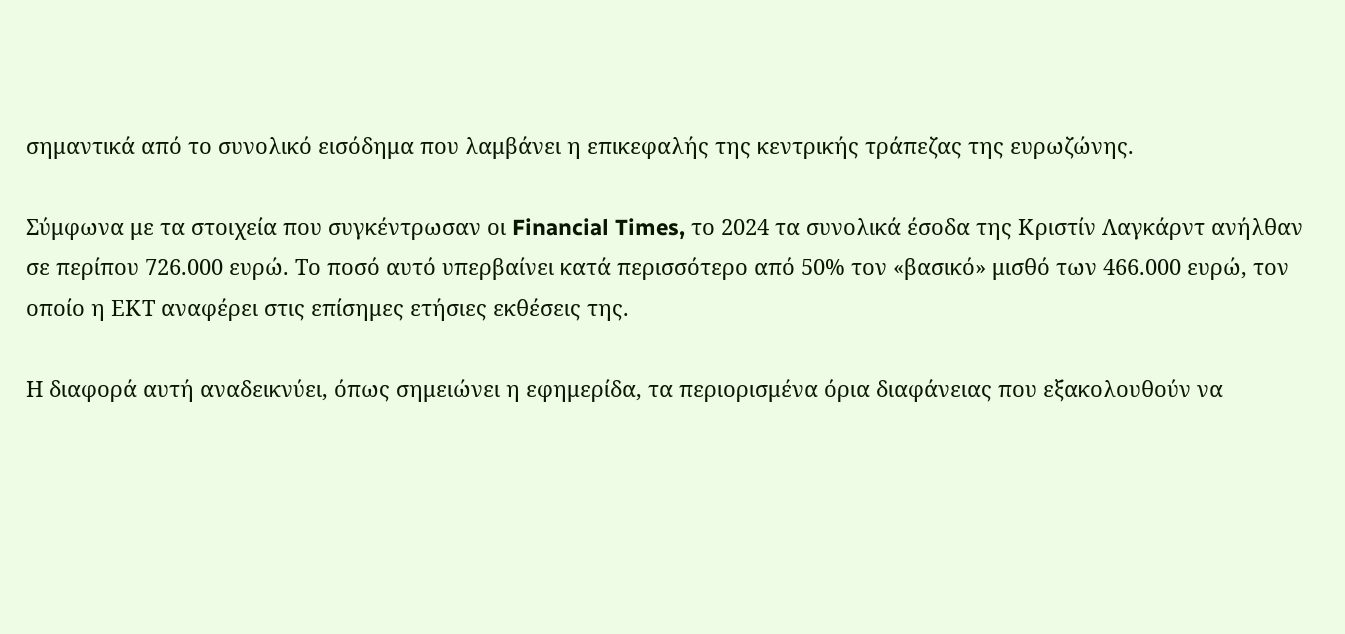σημαντικά από το συνολικό εισόδημα που λαμβάνει η επικεφαλής της κεντρικής τράπεζας της ευρωζώνης.

Σύμφωνα με τα στοιχεία που συγκέντρωσαν οι Financial Times, το 2024 τα συνολικά έσοδα της Κριστίν Λαγκάρντ ανήλθαν σε περίπου 726.000 ευρώ. Το ποσό αυτό υπερβαίνει κατά περισσότερο από 50% τον «βασικό» μισθό των 466.000 ευρώ, τον οποίο η ΕΚΤ αναφέρει στις επίσημες ετήσιες εκθέσεις της.

Η διαφορά αυτή αναδεικνύει, όπως σημειώνει η εφημερίδα, τα περιορισμένα όρια διαφάνειας που εξακολουθούν να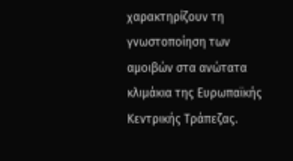χαρακτηρίζουν τη γνωστοποίηση των αμοιβών στα ανώτατα κλιμάκια της Ευρωπαϊκής Κεντρικής Τράπεζας.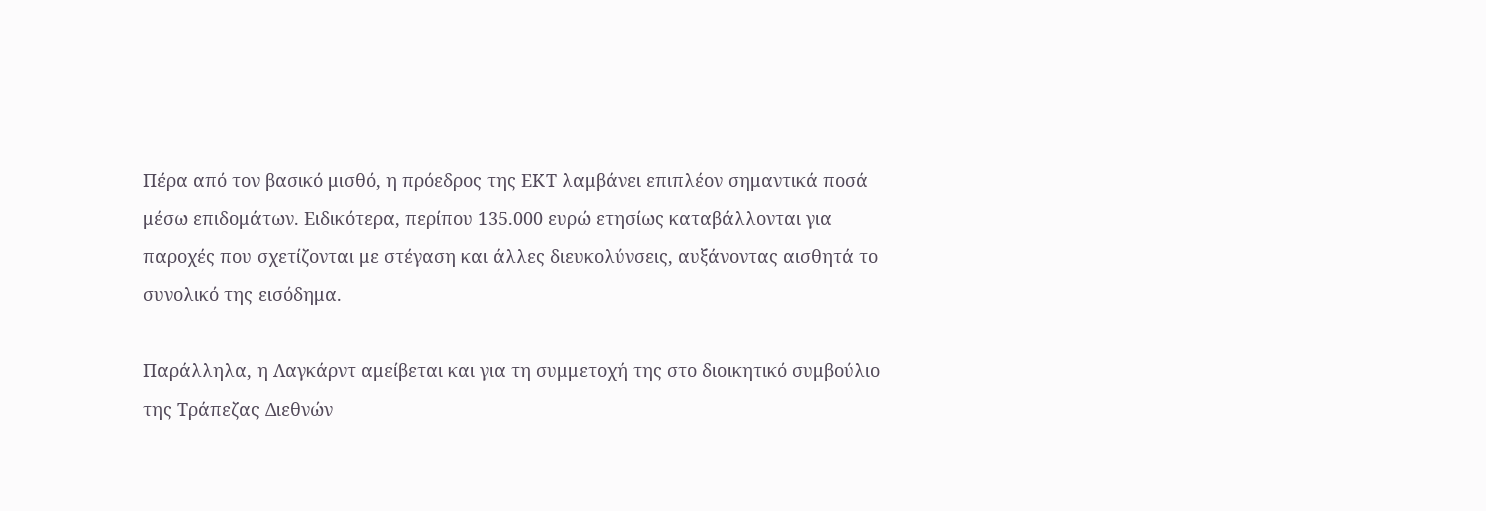Πέρα από τον βασικό μισθό, η πρόεδρος της ΕΚΤ λαμβάνει επιπλέον σημαντικά ποσά μέσω επιδομάτων. Ειδικότερα, περίπου 135.000 ευρώ ετησίως καταβάλλονται για παροχές που σχετίζονται με στέγαση και άλλες διευκολύνσεις, αυξάνοντας αισθητά το συνολικό της εισόδημα.

Παράλληλα, η Λαγκάρντ αμείβεται και για τη συμμετοχή της στο διοικητικό συμβούλιο της Τράπεζας Διεθνών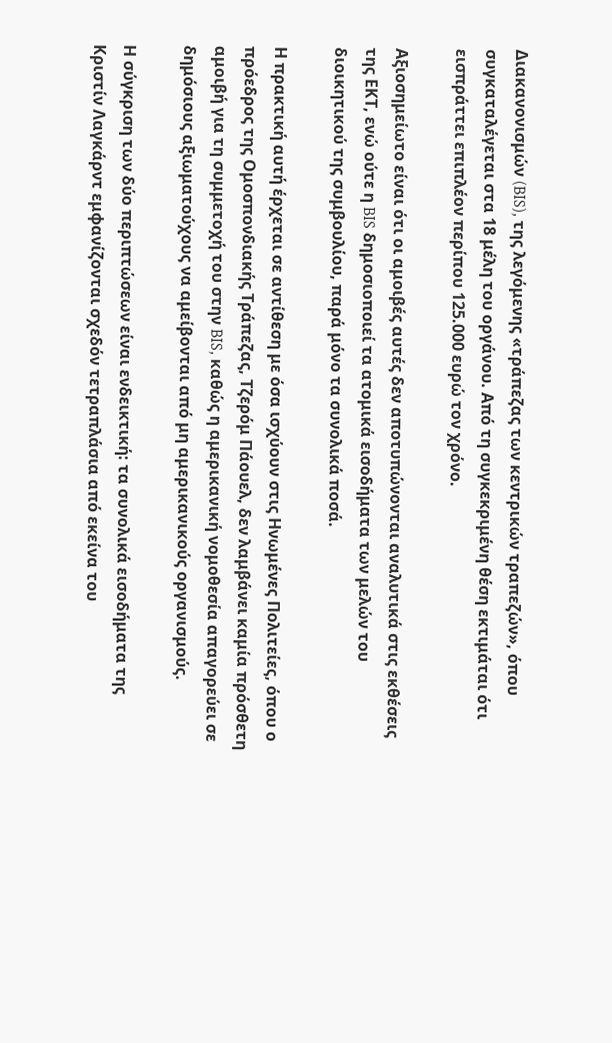Διακανονισμών (BIS), της λεγόμενης «τράπεζας των κεντρικών τραπεζών», όπου συγκαταλέγεται στα 18 μέλη του οργάνου. Από τη συγκεκριμένη θέση εκτιμάται ότι εισπράττει επιπλέον περίπου 125.000 ευρώ τον χρόνο.

Αξιοσημείωτο είναι ότι οι αμοιβές αυτές δεν αποτυπώνονται αναλυτικά στις εκθέσεις της ΕΚΤ, ενώ ούτε η BIS δημοσιοποιεί τα ατομικά εισοδήματα των μελών του διοικητικού της συμβουλίου, παρά μόνο τα συνολικά ποσά.

Η πρακτική αυτή έρχεται σε αντίθεση με όσα ισχύουν στις Ηνωμένες Πολιτείες, όπου ο πρόεδρος της Ομοσπονδιακής Τράπεζας, Τζερόμ Πάουελ, δεν λαμβάνει καμία πρόσθετη αμοιβή για τη συμμετοχή του στην BIS, καθώς η αμερικανική νομοθεσία απαγορεύει σε δημόσιους αξιωματούχους να αμείβονται από μη αμερικανικούς οργανισμούς.

Η σύγκριση των δύο περιπτώσεων είναι ενδεικτική: τα συνολικά εισοδήματα της Κριστίν Λαγκάρντ εμφανίζονται σχεδόν τετραπλάσια από εκείνα του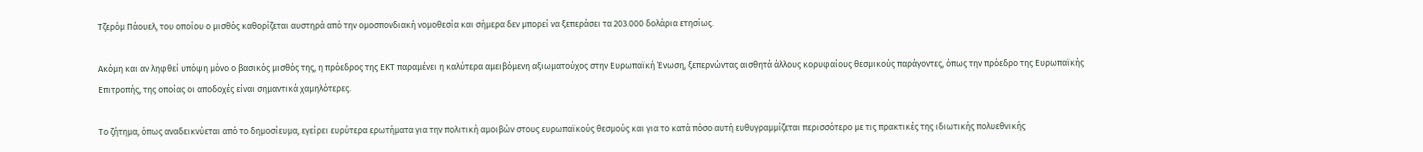Τζερόμ Πάουελ, του οποίου ο μισθός καθορίζεται αυστηρά από την ομοσπονδιακή νομοθεσία και σήμερα δεν μπορεί να ξεπεράσει τα 203.000 δολάρια ετησίως.

Ακόμη και αν ληφθεί υπόψη μόνο ο βασικός μισθός της, η πρόεδρος της ΕΚΤ παραμένει η καλύτερα αμειβόμενη αξιωματούχος στην Ευρωπαϊκή Ένωση, ξεπερνώντας αισθητά άλλους κορυφαίους θεσμικούς παράγοντες, όπως την πρόεδρο της Ευρωπαϊκής Επιτροπής, της οποίας οι αποδοχές είναι σημαντικά χαμηλότερες.

Το ζήτημα, όπως αναδεικνύεται από το δημοσίευμα, εγείρει ευρύτερα ερωτήματα για την πολιτική αμοιβών στους ευρωπαϊκούς θεσμούς και για το κατά πόσο αυτή ευθυγραμμίζεται περισσότερο με τις πρακτικές της ιδιωτικής πολυεθνικής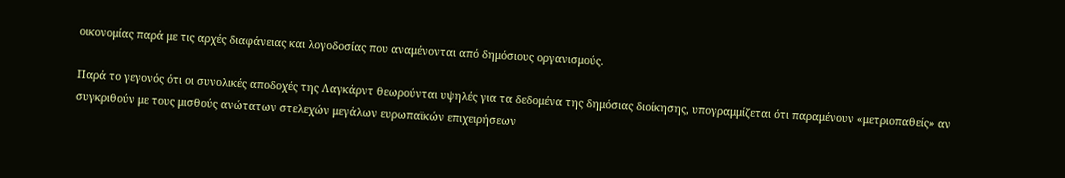οικονομίας παρά με τις αρχές διαφάνειας και λογοδοσίας που αναμένονται από δημόσιους οργανισμούς.

Παρά το γεγονός ότι οι συνολικές αποδοχές της Λαγκάρντ θεωρούνται υψηλές για τα δεδομένα της δημόσιας διοίκησης, υπογραμμίζεται ότι παραμένουν «μετριοπαθείς» αν συγκριθούν με τους μισθούς ανώτατων στελεχών μεγάλων ευρωπαϊκών επιχειρήσεων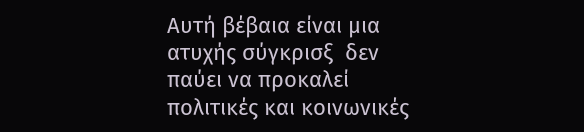Αυτή βέβαια είναι μια ατυχής σύγκρισξ  δεν παύει να προκαλεί πολιτικές και κοινωνικές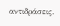αντιδράσεις.